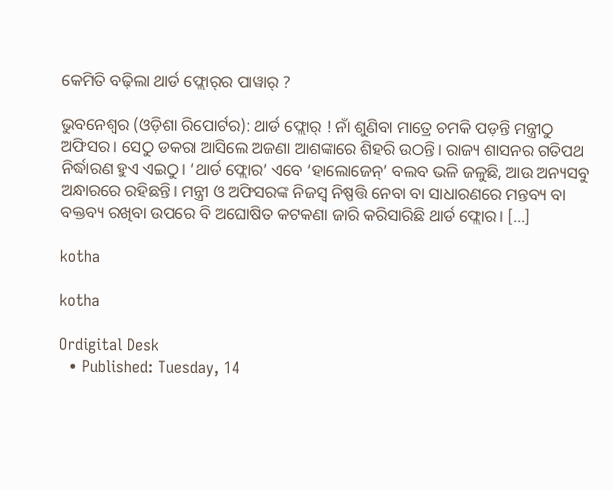କେମିତି ବଢ଼ିଲା ଥାର୍ଡ ଫ୍ଲୋର୍‌ର ପାୱାର୍‌ ?

ଭୁବନେଶ୍ୱର (ଓଡ଼ିଶା ରିପୋର୍ଟର): ଥାର୍ଡ ଫ୍ଲୋର୍ ! ନାଁ ଶୁଣିବା ମାତ୍ରେ ଚମକି ପଡ଼ନ୍ତି ମନ୍ତ୍ରୀଠୁ ଅଫିସର। ସେଠୁ ଡକରା ଆସିଲେ ଅଜଣା ଆଶଙ୍କାରେ ଶିହରି ଉଠନ୍ତି। ରାଜ୍ୟ ଶାସନର ଗତିପଥ ନିର୍ଦ୍ଧାରଣ ହୁଏ ଏଇଠୁ। ‘ଥାର୍ଡ ଫ୍ଲୋର’ ଏବେ ‘ହାଲୋଜେନ୍’ ବଲବ ଭଳି ଜଳୁଛି, ଆଉ ଅନ୍ୟସବୁ ଅନ୍ଧାରରେ ରହିଛନ୍ତି। ମନ୍ତ୍ରୀ ଓ ଅଫିସରଙ୍କ ନିଜସ୍ୱ ନିଷ୍ପତ୍ତି ନେବା ବା ସାଧାରଣରେ ମନ୍ତବ୍ୟ ବା ବକ୍ତବ୍ୟ ରଖିବା ଉପରେ ବି ଅଘୋଷିତ କଟକଣା ଜାରି କରିସାରିଛି ଥାର୍ଡ ଫ୍ଲୋର। […]

kotha

kotha

Ordigital Desk
  • Published: Tuesday, 14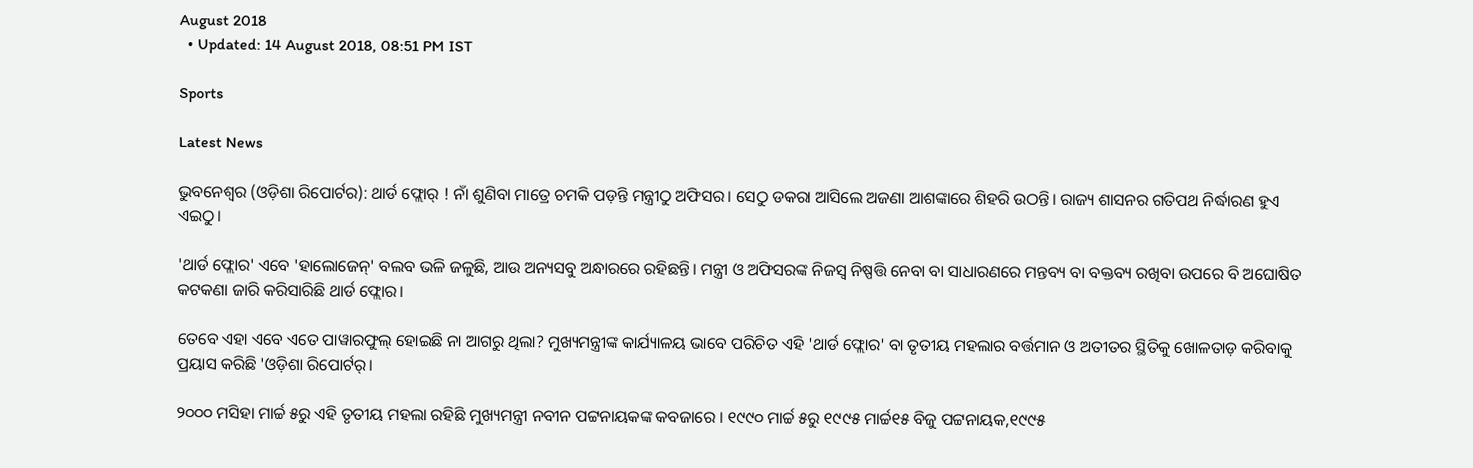August 2018
  • Updated: 14 August 2018, 08:51 PM IST

Sports

Latest News

ଭୁବନେଶ୍ୱର (ଓଡ଼ିଶା ରିପୋର୍ଟର): ଥାର୍ଡ ଫ୍ଲୋର୍ ! ନାଁ ଶୁଣିବା ମାତ୍ରେ ଚମକି ପଡ଼ନ୍ତି ମନ୍ତ୍ରୀଠୁ ଅଫିସର। ସେଠୁ ଡକରା ଆସିଲେ ଅଜଣା ଆଶଙ୍କାରେ ଶିହରି ଉଠନ୍ତି। ରାଜ୍ୟ ଶାସନର ଗତିପଥ ନିର୍ଦ୍ଧାରଣ ହୁଏ ଏଇଠୁ।

'ଥାର୍ଡ ଫ୍ଲୋର' ଏବେ 'ହାଲୋଜେନ୍' ବଲବ ଭଳି ଜଳୁଛି, ଆଉ ଅନ୍ୟସବୁ ଅନ୍ଧାରରେ ରହିଛନ୍ତି। ମନ୍ତ୍ରୀ ଓ ଅଫିସରଙ୍କ ନିଜସ୍ୱ ନିଷ୍ପତ୍ତି ନେବା ବା ସାଧାରଣରେ ମନ୍ତବ୍ୟ ବା ବକ୍ତବ୍ୟ ରଖିବା ଉପରେ ବି ଅଘୋଷିତ କଟକଣା ଜାରି କରିସାରିଛି ଥାର୍ଡ ଫ୍ଲୋର।

ତେବେ ଏହା ଏବେ ଏତେ ପାୱାରଫୁଲ୍ ହୋଇଛି ନା ଆଗରୁ ଥିଲା? ମୁଖ୍ୟମନ୍ତ୍ରୀଙ୍କ କାର୍ଯ୍ୟାଳୟ ଭାବେ ପରିଚିତ ଏହି 'ଥାର୍ଡ ଫ୍ଲୋର' ବା ତୃତୀୟ ମହଲାର ବର୍ତ୍ତମାନ ଓ ଅତୀତର ସ୍ଥିତିକୁ ଖୋଳତାଡ଼ କରିବାକୁ ପ୍ରୟାସ କରିଛି 'ଓଡ଼ିଶା ରିପୋର୍ଟର୍।

୨୦୦୦ ମସିହା ମାର୍ଚ୍ଚ ୫ରୁ ଏହି ତୃତୀୟ ମହଲା ରହିଛି ମୁଖ୍ୟମନ୍ତ୍ରୀ ନବୀନ ପଟ୍ଟନାୟକଙ୍କ କବଜାରେ । ୧୯୯୦ ମାର୍ଚ୍ଚ ୫ରୁ ୧୯୯୫ ମାର୍ଚ୍ଚ୧୫ ବିଜୁ ପଟ୍ଟନାୟକ,୧୯୯୫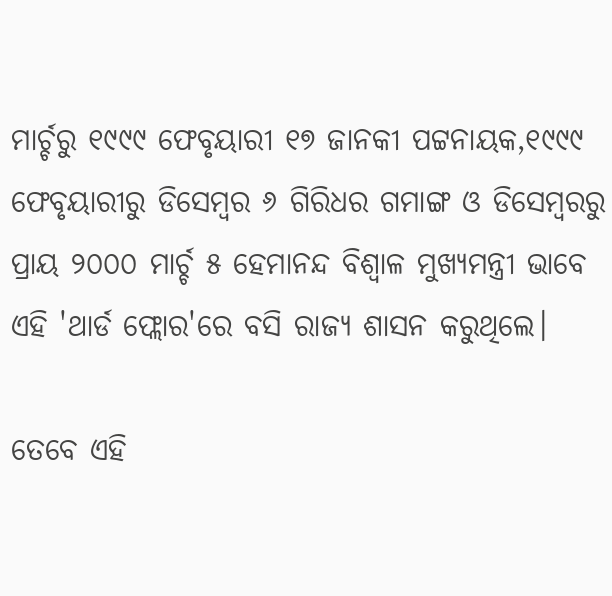ମାର୍ଚ୍ଚରୁ ୧୯୯୯ ଫେବୃୟାରୀ ୧୭ ଜାନକୀ ପଟ୍ଟନାୟକ,୧୯୯୯ ଫେବୃୟାରୀରୁ ଡିସେମ୍ବର ୬ ଗିରିଧର ଗମାଙ୍ଗ ଓ ଡିସେମ୍ବରରୁ ପ୍ରାୟ ୨୦୦୦ ମାର୍ଚ୍ଚ ୫ ହେମାନନ୍ଦ ବିଶ୍ୱାଳ ମୁଖ୍ୟମନ୍ତ୍ରୀ ଭାବେ ଏହି 'ଥାର୍ଡ ଫ୍ଲୋର'ରେ ବସି ରାଜ୍ୟ ଶାସନ କରୁଥିଲେ।

ତେବେ ଏହି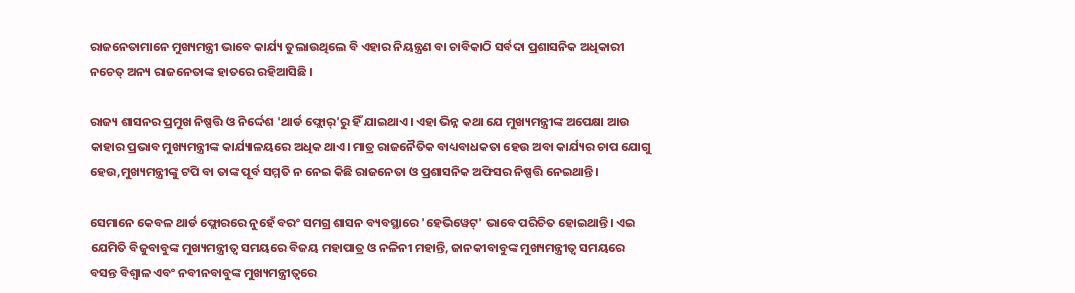ରାଜନେତାମାନେ ମୁଖ୍ୟମନ୍ତ୍ରୀ ଭାବେ କାର୍ଯ୍ୟ ତୁଲାଉଥିଲେ ବି ଏହାର ନିୟନ୍ତ୍ରଣ ବା ଚାବିକାଠି ସର୍ବଦା ପ୍ରଶାସନିକ ଅଧିକାରୀ ନଚେତ୍ ଅନ୍ୟ ରାଜନେତାଙ୍କ ହାତରେ ରହିଆସିଛି ।

ରାଜ୍ୟ ଶାସନର ପ୍ରମୁଖ ନିଷ୍ପତ୍ତି ଓ ନିର୍ଦ୍ଦେଶ 'ଥାର୍ଡ ଫ୍ଲୋର୍'ରୁ ହିଁ ଯାଇଥାଏ। ଏହା ଭିନ୍ନ କଥା ଯେ ମୁଖ୍ୟମନ୍ତ୍ରୀଙ୍କ ଅପେକ୍ଷା ଆଉ କାହାର ପ୍ରଭାବ ମୁଖ୍ୟମନ୍ତ୍ରୀଙ୍କ କାର୍ଯ୍ୟାଳୟରେ ଅଧିକ ଥାଏ। ମାତ୍ର ରାଜନୈତିକ ବାଧ୍ୟବାଧକତା ହେଉ ଅବା କାର୍ଯ୍ୟର ଚାପ ଯୋଗୁ ହେଉ,ମୁଖ୍ୟମନ୍ତ୍ରୀଙ୍କୁ ଟପି ବା ତାଙ୍କ ପୂର୍ବ ସମ୍ମତି ନ ନେଇ କିଛି ରାଜନେତା ଓ ପ୍ରଶାସନିକ ଅଫିସର ନିଷ୍ପତ୍ତି ନେଇଥାନ୍ତି।

ସେମାନେ କେବଳ ଥାର୍ଡ ଫ୍ଲୋରରେ ନୁହେଁ ବରଂ ସମଗ୍ର ଶାସନ ବ୍ୟବସ୍ଥାରେ 'ହେଭିୱେଟ୍' ଭାବେ ପରିଚିତ ହୋଇଥାନ୍ତି। ଏଇ ଯେମିତି ବିଜୁବାବୁଙ୍କ ମୁଖ୍ୟମନ୍ତ୍ରୀତ୍ୱ ସମୟରେ ବିଜୟ ମହାପାତ୍ର ଓ ନଳିନୀ ମହାନ୍ତି, ଜାନକୀବାବୁଙ୍କ ମୁଖ୍ୟମନ୍ତ୍ରୀତ୍ୱ ସମୟରେ ବସନ୍ତ ବିଶ୍ୱାଳ ଏବଂ ନବୀନବାବୁଙ୍କ ମୁଖ୍ୟମନ୍ତ୍ରୀତ୍ୱରେ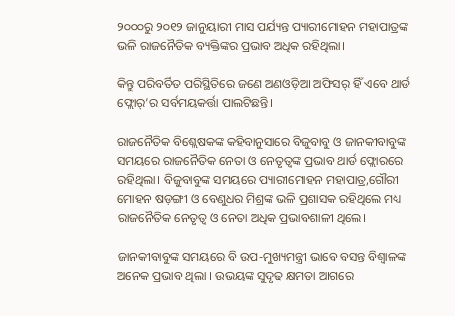୨୦୦୦ରୁ ୨୦୧୨ ଜାନୁୟାରୀ ମାସ ପର୍ଯ୍ୟନ୍ତ ପ୍ୟାରୀମୋହନ ମହାପାତ୍ରଙ୍କ ଭଳି ରାଜନୈତିକ ବ୍ୟକ୍ତିଙ୍କର ପ୍ରଭାବ ଅଧିକ ରହିଥିଲା।

କିନ୍ତୁ ପରିବର୍ତିତ ପରିସ୍ଥିତିରେ ଜଣେ ଅଣଓଡ଼ିଆ ଅଫିସର୍ ହିଁ ଏବେ ଥାର୍ଡ ଫ୍ଲୋର୍’ର ସର୍ବମୟକର୍ତ୍ତା ପାଲଟିଛନ୍ତି।

ରାଜନୈତିକ ବିଶ୍ଲେଷକଙ୍କ କହିବାନୁସାରେ ବିଜୁବାବୁ ଓ ଜାନକୀବାବୁଙ୍କ ସମୟରେ ରାଜନୈତିକ ନେତା ଓ ନେତୃତ୍ୱଙ୍କ ପ୍ରଭାବ ଥାର୍ଡ ଫ୍ଲୋରରେ ରହିଥିଲା। ବିଜୁବାବୁଙ୍କ ସମୟରେ ପ୍ୟାରୀମୋହନ ମହାପାତ୍ର,ଗୌରୀ ମୋହନ ଷଡ଼ଙ୍ଗୀ ଓ ବେଣୁଧର ମିଶ୍ରଙ୍କ ଭଳି ପ୍ରଶାସକ ରହିଥିଲେ ମଧ୍ୟ ରାଜନୈତିକ ନେତୃତ୍ୱ ଓ ନେତା ଅଧିକ ପ୍ରଭାବଶାଳୀ ଥିଲେ।

ଜାନକୀବାବୁଙ୍କ ସମୟରେ ବି ଉପ-ମୁଖ୍ୟମନ୍ତ୍ରୀ ଭାବେ ବସନ୍ତ ବିଶ୍ୱାଳଙ୍କ ଅନେକ ପ୍ରଭାବ ଥିଲା । ଉଭୟଙ୍କ ସୁଦୃଢ କ୍ଷମତା ଆଗରେ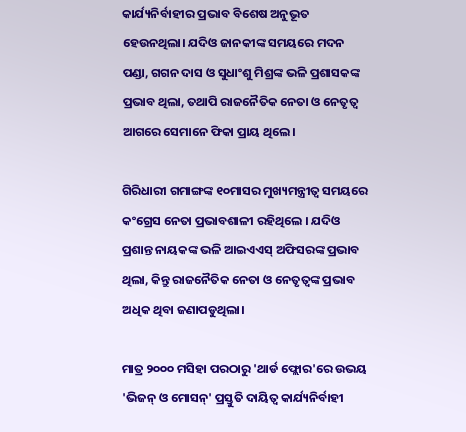କାର୍ଯ୍ୟନିର୍ବାହୀର ପ୍ରଭାବ ବିଶେଷ ଅନୁଭୂତ ହେଉନଥିଲା। ଯଦିଓ ଜାନକୀଙ୍କ ସମୟରେ ମଦନ ପଣ୍ଡା, ଗଗନ ଦାସ ଓ ସୁଧାଂଶୁ ମିଶ୍ରଙ୍କ ଭଳି ପ୍ରଶାସକଙ୍କ ପ୍ରଭାବ ଥିଲା, ତଥାପି ରାଜନୈତିକ ନେତା ଓ ନେତୃତ୍ୱ ଆଗରେ ସେମାନେ ଫିକା ପ୍ରାୟ ଥିଲେ।

ଗିରିଧାରୀ ଗମାଙ୍ଗଙ୍କ ୧୦ମାସର ମୁଖ୍ୟମନ୍ତ୍ରୀତ୍ୱ ସମୟରେ କଂଗ୍ରେସ ନେତା ପ୍ରଭାବଶାଳୀ ରହିଥିଲେ । ଯଦିଓ ପ୍ରଶାନ୍ତ ନାୟକଙ୍କ ଭଳି ଆଇଏଏସ୍ ଅଫିସରଙ୍କ ପ୍ରଭାବ ଥିଲା, କିନ୍ତୁ ରାଜନୈତିକ ନେତା ଓ ନେତୃତ୍ୱଙ୍କ ପ୍ରଭାବ ଅଧିକ ଥିବା ଜଣାପଡୁଥିଲା।

ମାତ୍ର ୨୦୦୦ ମସିହା ପରଠାରୁ 'ଥାର୍ଡ ଫ୍ଲୋର'ରେ ଉଭୟ 'ଭିଜନ୍ ଓ ମୋସନ୍' ପ୍ରସ୍ତୁତି ଦାୟିତ୍ୱ କାର୍ଯ୍ୟନିର୍ବାହୀ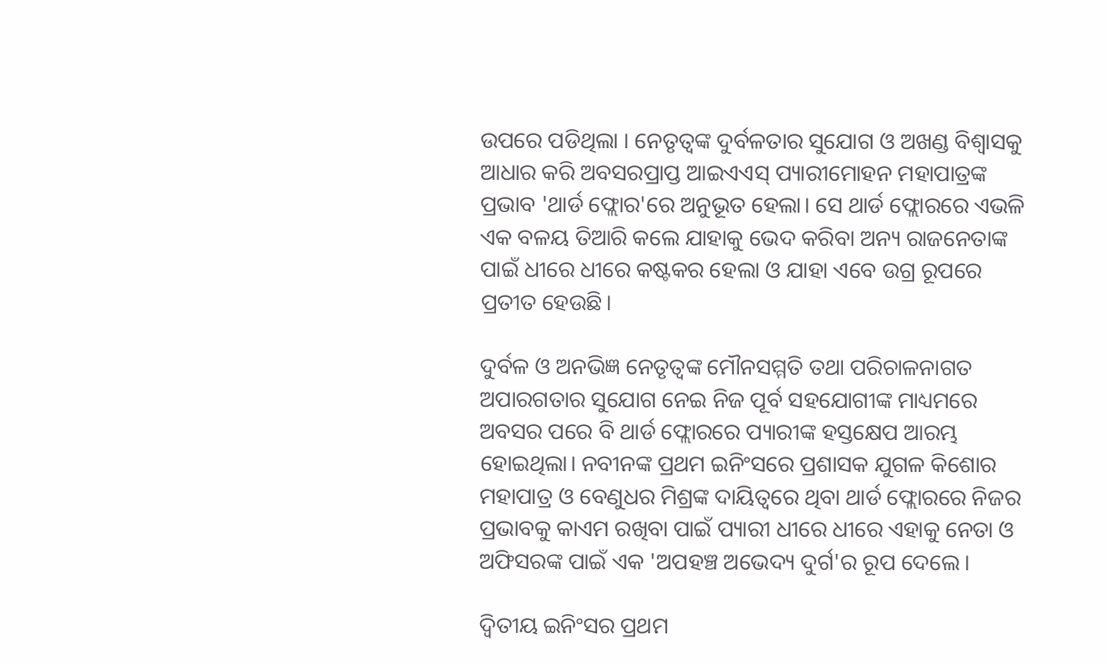ଉପରେ ପଡିଥିଲା । ନେତୃତ୍ୱଙ୍କ ଦୁର୍ବଳତାର ସୁଯୋଗ ଓ ଅଖଣ୍ଡ ବିଶ୍ୱାସକୁ ଆଧାର କରି ଅବସରପ୍ରାପ୍ତ ଆଇଏଏସ୍ ପ୍ୟାରୀମୋହନ ମହାପାତ୍ରଙ୍କ ପ୍ରଭାବ 'ଥାର୍ଡ ଫ୍ଲୋର'ରେ ଅନୁଭୂତ ହେଲା। ସେ ଥାର୍ଡ ଫ୍ଲୋରରେ ଏଭଳି ଏକ ବଳୟ ତିଆରି କଲେ ଯାହାକୁ ଭେଦ କରିବା ଅନ୍ୟ ରାଜନେତାଙ୍କ ପାଇଁ ଧୀରେ ଧୀରେ କଷ୍ଟକର ହେଲା ଓ ଯାହା ଏବେ ଉଗ୍ର ରୂପରେ ପ୍ରତୀତ ହେଉଛି।

ଦୁର୍ବଳ ଓ ଅନଭିଜ୍ଞ ନେତୃତ୍ୱଙ୍କ ମୌନସମ୍ମତି ତଥା ପରିଚାଳନାଗତ ଅପାରଗତାର ସୁଯୋଗ ନେଇ ନିଜ ପୂର୍ବ ସହଯୋଗୀଙ୍କ ମାଧ୍ୟମରେ ଅବସର ପରେ ବି ଥାର୍ଡ ଫ୍ଲୋରରେ ପ୍ୟାରୀଙ୍କ ହସ୍ତକ୍ଷେପ ଆରମ୍ଭ ହୋଇଥିଲା। ନବୀନଙ୍କ ପ୍ରଥମ ଇନିଂସରେ ପ୍ରଶାସକ ଯୁଗଳ କିଶୋର ମହାପାତ୍ର ଓ ବେଣୁଧର ମିଶ୍ରଙ୍କ ଦାୟିତ୍ୱରେ ଥିବା ଥାର୍ଡ ଫ୍ଲୋରରେ ନିଜର ପ୍ରଭାବକୁ କାଏମ ରଖିବା ପାଇଁ ପ୍ୟାରୀ ଧୀରେ ଧୀରେ ଏହାକୁ ନେତା ଓ ଅଫିସରଙ୍କ ପାଇଁ ଏକ 'ଅପହଞ୍ଚ ଅଭେଦ୍ୟ ଦୁର୍ଗ'ର ରୂପ ଦେଲେ।

ଦ୍ୱିତୀୟ ଇନିଂସର ପ୍ରଥମ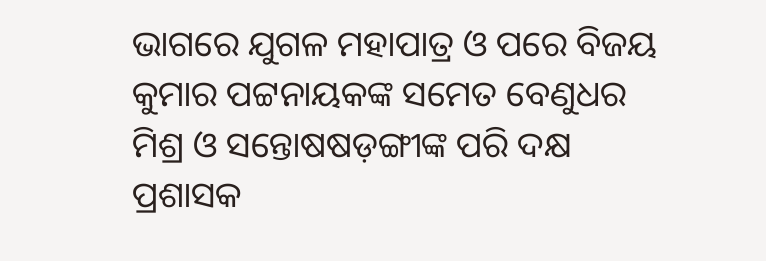ଭାଗରେ ଯୁଗଳ ମହାପାତ୍ର ଓ ପରେ ବିଜୟ କୁମାର ପଟ୍ଟନାୟକଙ୍କ ସମେତ ବେଣୁଧର ମିଶ୍ର ଓ ସନ୍ତୋଷଷଡ଼ଙ୍ଗୀଙ୍କ ପରି ଦକ୍ଷ ପ୍ରଶାସକ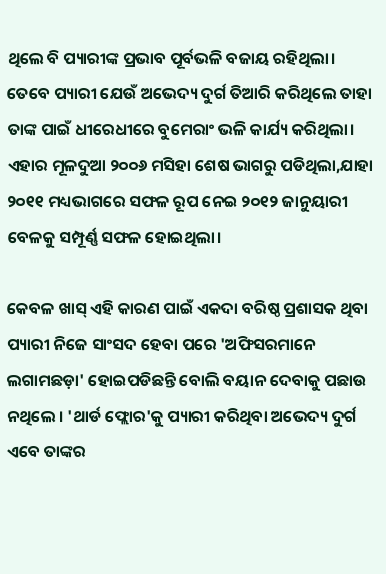ଥିଲେ ବି ପ୍ୟାରୀଙ୍କ ପ୍ରଭାବ ପୂର୍ବଭଳି ବଜାୟ ରହିଥିଲା। ତେବେ ପ୍ୟାରୀ ଯେଉଁ ଅଭେଦ୍ୟ ଦୁର୍ଗ ତିଆରି କରିଥିଲେ ତାହା ତାଙ୍କ ପାଇଁ ଧୀରେଧୀରେ ବୁମେରାଂ ଭଳି କାର୍ଯ୍ୟ କରିଥିଲା। ଏହାର ମୂଳଦୁଆ ୨୦୦୬ ମସିହା ଶେଷ ଭାଗରୁ ପଡିଥିଲା,ଯାହା ୨୦୧୧ ମଧ୍ୟଭାଗରେ ସଫଳ ରୂପ ନେଇ ୨୦୧୨ ଜାନୁୟାରୀ ବେଳକୁ ସମ୍ପୂର୍ଣ୍ଣ ସଫଳ ହୋଇଥିଲା।

କେବଳ ଖାସ୍ ଏହି କାରଣ ପାଇଁ ଏକଦା ବରିଷ୍ଠ ପ୍ରଶାସକ ଥିବା ପ୍ୟାରୀ ନିଜେ ସାଂସଦ ହେବା ପରେ 'ଅଫିସରମାନେ ଲଗାମଛଡ଼ା' ହୋଇପଡିଛନ୍ତି ବୋଲି ବୟାନ ଦେବାକୁ ପଛାଉ ନଥିଲେ । 'ଥାର୍ଡ ଫ୍ଲୋର'କୁ ପ୍ୟାରୀ କରିଥିବା ଅଭେଦ୍ୟ ଦୁର୍ଗ ଏବେ ତାଙ୍କର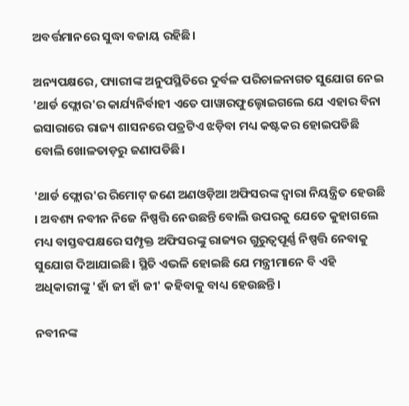ଅବର୍ତ୍ତମାନରେ ସୁଦ୍ଧା ବଜାୟ ରହିଛି।

ଅନ୍ୟପକ୍ଷରେ, ପ୍ୟାରୀଙ୍କ ଅନୁପସ୍ଥିତିରେ ଦୁର୍ବଳ ପରିଚାଳନାଗତ ସୁଯୋଗ ନେଇ 'ଥାର୍ଡ ଫ୍ଲୋର'ର କାର୍ଯ୍ୟନିର୍ବାହୀ ଏତେ ପାୱାରଫୁଲ୍ହୋଇଗଲେ ଯେ ଏହାର ବିନା ଇସାରାରେ ରାଜ୍ୟ ଶାସନରେ ପତ୍ରଟିଏ ଝଡ଼ିବା ମଧ୍ୟ କଷ୍ଟକର ହୋଇପଡିଛି ବୋଲି ଖୋଳତାଡ଼ରୁ ଜଣାପଡିଛି।

'ଥାର୍ଡ ଫ୍ଲୋର'ର ରିମୋଟ୍ ଜଣେ ଅଣଓଡ଼ିଆ ଅଫିସରଙ୍କ ଦ୍ୱାରା ନିୟନ୍ତ୍ରିତ ହେଉଛି । ଅବଶ୍ୟ ନବୀନ ନିଜେ ନିଷ୍ପତ୍ତି ନେଉଛନ୍ତି ବୋଲି ଉପରକୁ ଯେତେ କୁହାଗଲେ ମଧ୍ୟ ବାସ୍ତବପକ୍ଷରେ ସମ୍ପୃକ୍ତ ଅଫିସରଙ୍କୁ ରାଜ୍ୟର ଗୁରୁତ୍ୱପୂର୍ଣ୍ଣ ନିଷ୍ପତ୍ତି ନେବାକୁ ସୁଯୋଗ ଦିଆଯାଇଛି। ସ୍ଥିତି ଏଭଳି ହୋଇଛି ଯେ ମନ୍ତ୍ରୀମାନେ ବି ଏହି ଅଧିକାରୀଙ୍କୁ 'ହାଁ ଜୀ ହାଁ ଜୀ' କହିବାକୁ ବାଧ୍ୟ ହେଉଛନ୍ତି।

ନବୀନଙ୍କ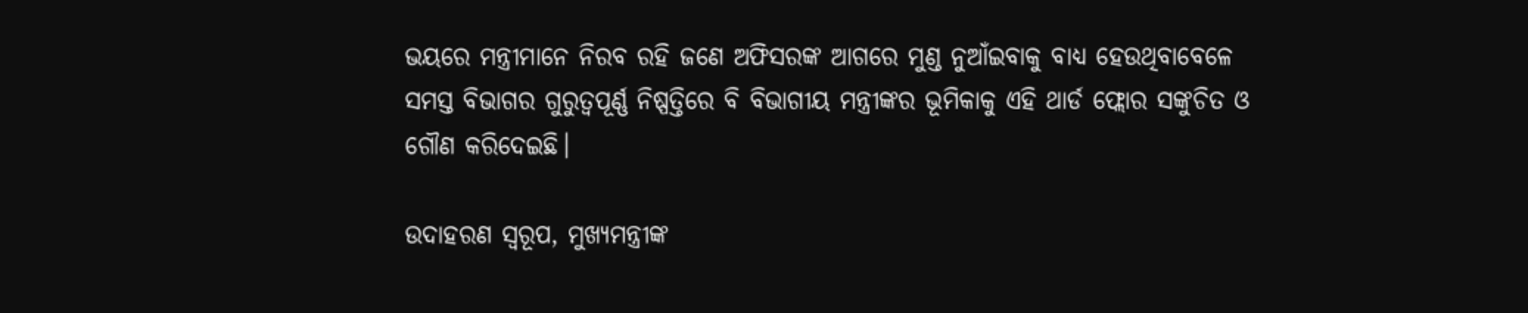ଭୟରେ ମନ୍ତ୍ରୀମାନେ ନିରବ ରହି ଜଣେ ଅଫିସରଙ୍କ ଆଗରେ ମୁଣ୍ଡ ନୁଆଁଇବାକୁ ବାଧ୍ୟ ହେଉଥିବାବେଳେ ସମସ୍ତ ବିଭାଗର ଗୁରୁତ୍ୱପୂର୍ଣ୍ଣ ନିଷ୍ପତ୍ତିରେ ବି ବିଭାଗୀୟ ମନ୍ତ୍ରୀଙ୍କର ଭୂମିକାକୁ ଏହି ଥାର୍ଡ ଫ୍ଲୋର ସଙ୍କୁଚିତ ଓ ଗୌଣ କରିଦେଇଛି।

ଉଦାହରଣ ସ୍ୱରୂପ, ମୁଖ୍ୟମନ୍ତ୍ରୀଙ୍କ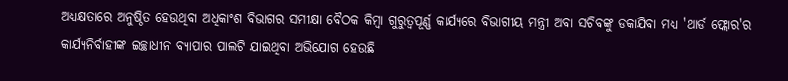ଅଧ୍ୟକ୍ଷତାରେ ଅନୁଷ୍ଠିତ ହେଉଥିବା ଅଧିକାଂଶ ବିଭାଗର ସମୀକ୍ଷା ବୈଠକ କିମ୍ବା ଗୁରୁତ୍ୱପୂର୍ଣ୍ଣ କାର୍ଯ୍ୟରେ ବିଭାଗୀୟ ମନ୍ତ୍ରୀ ଅବା ସଚିବଙ୍କୁ ଡକାଯିବା ମଧ୍ୟ 'ଥାର୍ଡ ଫ୍ଲୋର'ର କାର୍ଯ୍ୟନିର୍ବାହୀଙ୍କ ଇଚ୍ଛାଧୀନ ବ୍ୟାପାର ପାଲଟି ଯାଇଥିବା ଅଭିଯୋଗ ହେଉଛି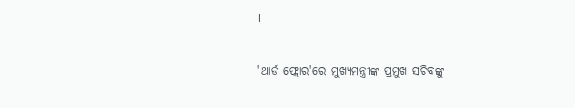।

'ଥାର୍ଡ ଫ୍ଲୋର'ରେ ମୁଖ୍ୟମନ୍ତ୍ରୀଙ୍କ ପ୍ରମୁଖ ସଚିବଙ୍କୁ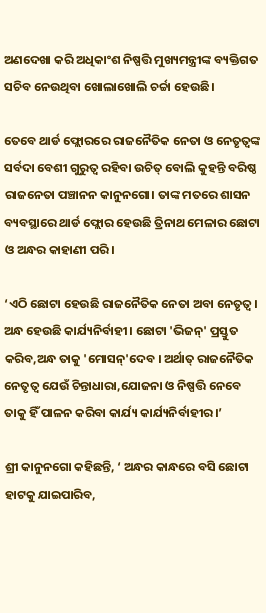ଅଣଦେଖା କରି ଅଧିକାଂଶ ନିଷ୍ପତ୍ତି ମୁଖ୍ୟମନ୍ତ୍ରୀଙ୍କ ବ୍ୟକ୍ତିଗତ ସଚିବ ନେଉଥିବା ଖୋଲାଖୋଲି ଚର୍ଚ୍ଚା ହେଉଛି।

ତେବେ ଥାର୍ଡ ଫ୍ଲୋରରେ ରାଜନୈତିକ ନେତା ଓ ନେତୃତ୍ୱଙ୍କ ସର୍ବଦା ବେଶୀ ଗୁରୁତ୍ୱ ରହିବା ଉଚିତ୍ ବୋଲି କୁହନ୍ତି ବରିଷ୍ଠ ରାଜନେତା ପଞ୍ଚାନନ କାନୁନଗୋ। ତାଙ୍କ ମତରେ ଶାସନ ବ୍ୟବସ୍ଥାରେ ଥାର୍ଡ ଫ୍ଲୋର ହେଉଛି ତ୍ରିନାଥ ମେଳାର ଛୋଟା ଓ ଅନ୍ଧର କାହାଣୀ ପରି।

‘ଏଠି ଛୋଟା ହେଉଛି ରାଜନୈତିକ ନେତା ଅବା ନେତୃତ୍ୱ। ଅନ୍ଧ ହେଉଛି କାର୍ଯ୍ୟନିର୍ବାହୀ। ଛୋଟା 'ଭିଜନ୍' ପ୍ରସ୍ତୁତ କରିବ,ଅନ୍ଧ ତାକୁ 'ମୋସନ୍'ଦେବ । ଅର୍ଥାତ୍ ରାଜନୈତିକ ନେତୃତ୍ୱ ଯେଉଁ ଚିନ୍ତାଧାରା,ଯୋଜନା ଓ ନିଷ୍ପତ୍ତି ନେବେ ତାକୁ ହିଁ ପାଳନ କରିବା କାର୍ଯ୍ୟ କାର୍ଯ୍ୟନିର୍ବାହୀର।’

ଶ୍ରୀ କାନୁନଗୋ କହିଛନ୍ତି, ‘ ଅନ୍ଧର କାନ୍ଧରେ ବସି ଛୋଟା ହାଟକୁ ଯାଇପାରିବ,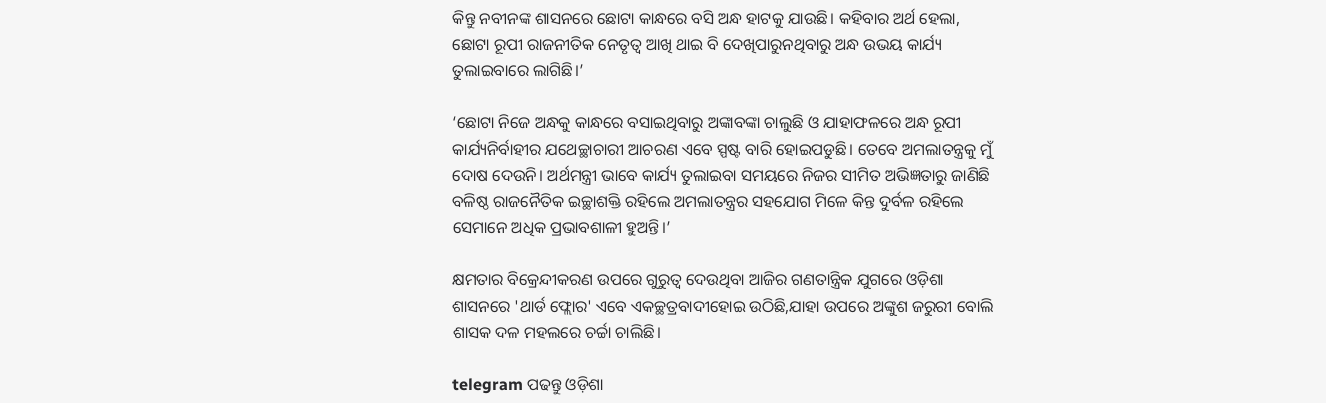କିନ୍ତୁ ନବୀନଙ୍କ ଶାସନରେ ଛୋଟା କାନ୍ଧରେ ବସି ଅନ୍ଧ ହାଟକୁ ଯାଉଛି। କହିବାର ଅର୍ଥ ହେଲା, ଛୋଟା ରୂପୀ ରାଜନୀତିକ ନେତୃତ୍ୱ ଆଖି ଥାଇ ବି ଦେଖିପାରୁନଥିବାରୁ ଅନ୍ଧ ଉଭୟ କାର୍ଯ୍ୟ ତୁଲାଇବାରେ ଲାଗିଛି।’

‘ଛୋଟା ନିଜେ ଅନ୍ଧକୁ କାନ୍ଧରେ ବସାଇଥିବାରୁ ଅଙ୍କାବଙ୍କା ଚାଲୁଛି ଓ ଯାହାଫଳରେ ଅନ୍ଧ ରୂପୀ କାର୍ଯ୍ୟନିର୍ବାହୀର ଯଥେଚ୍ଛାଚାରୀ ଆଚରଣ ଏବେ ସ୍ପଷ୍ଟ ବାରି ହୋଇପଡୁଛି। ତେବେ ଅମଲାତନ୍ତ୍ରକୁ ମୁଁ ଦୋଷ ଦେଉନି। ଅର୍ଥମନ୍ତ୍ରୀ ଭାବେ କାର୍ଯ୍ୟ ତୁଲାଇବା ସମୟରେ ନିଜର ସୀମିତ ଅଭିଜ୍ଞତାରୁ ଜାଣିଛି ବଳିଷ୍ଠ ରାଜନୈତିକ ଇଚ୍ଛାଶକ୍ତି ରହିଲେ ଅମଲାତନ୍ତ୍ରର ସହଯୋଗ ମିଳେ କିନ୍ତ ଦୁର୍ବଳ ରହିଲେ ସେମାନେ ଅଧିକ ପ୍ରଭାବଶାଳୀ ହୁଅନ୍ତି।’

କ୍ଷମତାର ବିକ୍ରେନ୍ଦୀକରଣ ଉପରେ ଗୁରୁତ୍ୱ ଦେଉଥିବା ଆଜିର ଗଣତାନ୍ତ୍ରିକ ଯୁଗରେ ଓଡ଼ିଶା ଶାସନରେ 'ଥାର୍ଡ ଫ୍ଲୋର' ଏବେ ଏକଚ୍ଛତ୍ରବାଦୀହୋଇ ଉଠିଛି,ଯାହା ଉପରେ ଅଙ୍କୁଶ ଜରୁରୀ ବୋଲି ଶାସକ ଦଳ ମହଲରେ ଚର୍ଚ୍ଚା ଚାଲିଛି।

telegram ପଢନ୍ତୁ ଓଡ଼ିଶା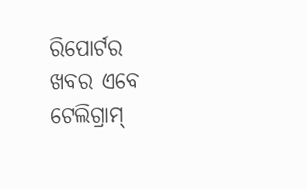ରିପୋର୍ଟର ଖବର ଏବେ ଟେଲିଗ୍ରାମ୍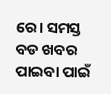ରେ। ସମସ୍ତ ବଡ ଖବର ପାଇବା ପାଇଁ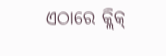ଏଠାରେ କ୍ଲିକ୍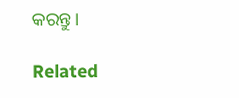କରନ୍ତୁ।

Related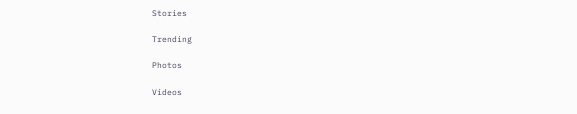Stories

Trending

Photos

Videos